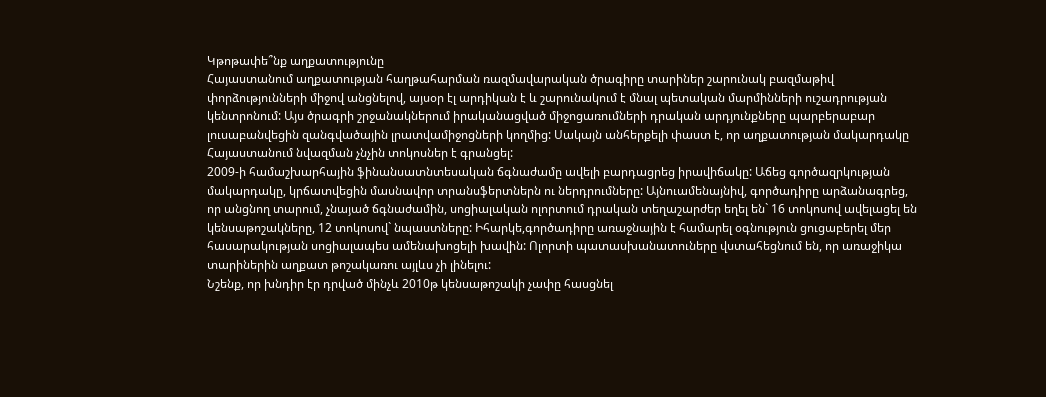Կթոթափե՞նք աղքատությունը
Հայաստանում աղքատության հաղթահարման ռազմավարական ծրագիրը տարիներ շարունակ բազմաթիվ փորձությունների միջով անցնելով, այսօր էլ արդիկան է և շարունակում է մնալ պետական մարմինների ուշադրության կենտրոնում: Այս ծրագրի շրջանակներում իրականացված միջոցառումների դրական արդյունքները պարբերաբար լուսաբանվեցին զանգվածային լրատվամիջոցների կողմից: Սակայն անհերքելի փաստ է, որ աղքատության մակարդակը Հայաստանում նվազման չնչին տոկոսներ է գրանցել:
2009-ի համաշխարհային ֆինանսատնտեսական ճգնաժամը ավելի բարդացրեց իրավիճակը: Աճեց գործազրկության մակարդակը, կրճատվեցին մասնավոր տրանսֆերտներն ու ներդրումները: Այնուամենայնիվ, գործադիրը արձանագրեց, որ անցնող տարում, չնայած ճգնաժամին, սոցիալական ոլորտում դրական տեղաշարժեր եղել են` 16 տոկոսով ավելացել են կենսաթոշակները, 12 տոկոսով` նպաստները: Իհարկե,գործադիրը առաջնային է համարել օգնություն ցուցաբերել մեր հասարակության սոցիալապես ամենախոցելի խավին: Ոլորտի պատասխանատուները վստահեցնում են, որ առաջիկա տարիներին աղքատ թոշակառու այլևս չի լինելու:
Նշենք, որ խնդիր էր դրված մինչև 2010թ կենսաթոշակի չափը հասցնել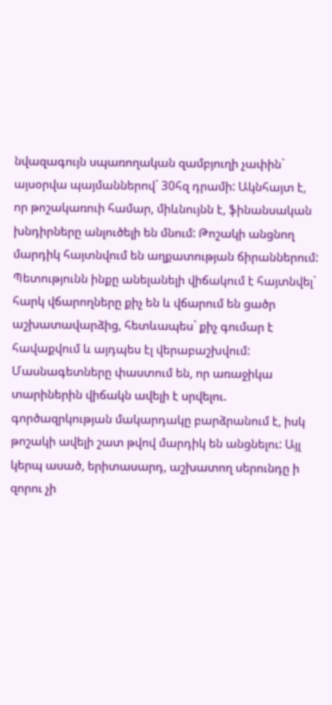նվազագույն սպառողական զամբյուղի չափին` այսօրվա պայմաններով` 30հզ դրամի: Ակնհայտ է, որ թոշակառուի համար, միևնույնն է, ֆինանսական խնդիրները անլուծելի են մնում: Թոշակի անցնող մարդիկ հայտնվում են աղքատության ճիրաններում: Պետությունն ինքը անելանելի վիճակում է հայտնվել` հարկ վճարողները քիչ են և վճարում են ցածր աշխատավարձից, հետևապես` քիչ գումար է հավաքվում և այդպես էլ վերաբաշխվում: Մասնագետները փաստում են, որ առաջիկա տարիներին վիճակն ավելի է սրվելու. գործազրկության մակարդակը բարձրանում է, իսկ թոշակի ավելի շատ թվով մարդիկ են անցնելու: Այլ կերպ ասած, երիտասարդ, աշխատող սերունդը ի զորու չի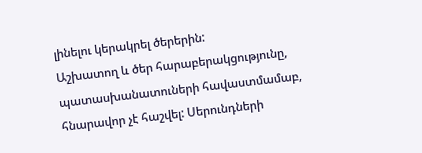լինելու կերակրել ծերերին:
Աշխատող և ծեր հարաբերակցությունը, պատասխանատուների հավաստմամաբ, հնարավոր չէ հաշվել: Սերունդների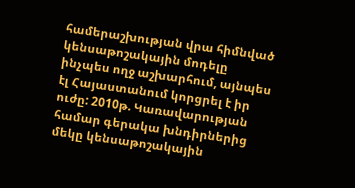համերաշխության վրա հիմնված կենսաթոշակային մոդելը ինչպես ողջ աշխարհում, այնպես էլ Հայաստանում կորցրել է իր ուժը: 2010թ. Կառավարության համար գերակա խնդիրներից մեկը կենսաթոշակային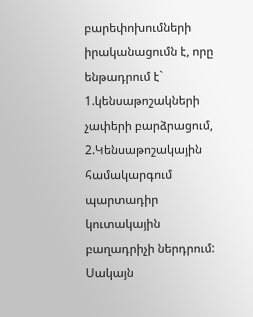բարեփոխումների իրականացումն է, որը ենթադրում է` 1.կենսաթոշակների չափերի բարձրացում,
2.Կենսաթոշակային համակարգում պարտադիր կուտակային բաղադրիչի ներդրում:
Սակայն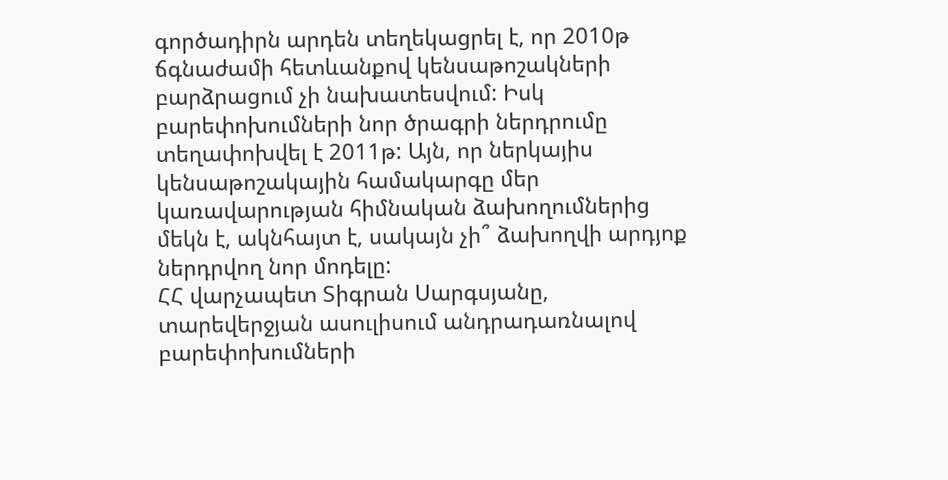գործադիրն արդեն տեղեկացրել է, որ 2010թ ճգնաժամի հետևանքով կենսաթոշակների բարձրացում չի նախատեսվում: Իսկ բարեփոխումների նոր ծրագրի ներդրումը տեղափոխվել է 2011թ: Այն, որ ներկայիս կենսաթոշակային համակարգը մեր կառավարության հիմնական ձախողումներից մեկն է, ակնհայտ է, սակայն չի՞ ձախողվի արդյոք ներդրվող նոր մոդելը:
ՀՀ վարչապետ Տիգրան Սարգսյանը, տարեվերջյան ասուլիսում անդրադառնալով բարեփոխումների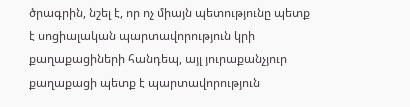ծրագրին, նշել է, որ ոչ միայն պետությունը պետք է սոցիալական պարտավորություն կրի քաղաքացիների հանդեպ, այլ յուրաքանչյուր քաղաքացի պետք է պարտավորություն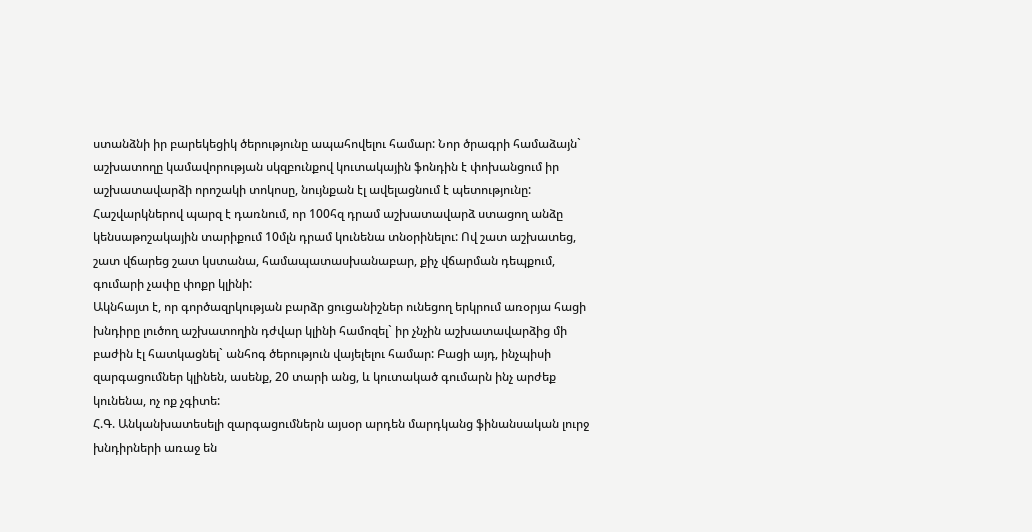ստանձնի իր բարեկեցիկ ծերությունը ապահովելու համար: Նոր ծրագրի համաձայն` աշխատողը կամավորության սկզբունքով կուտակային ֆոնդին է փոխանցում իր աշխատավարձի որոշակի տոկոսը, նույնքան էլ ավելացնում է պետությունը: Հաշվարկներով պարզ է դառնում, որ 100հզ դրամ աշխատավարձ ստացող անձը կենսաթոշակային տարիքում 10մլն դրամ կունենա տնօրինելու: Ով շատ աշխատեց, շատ վճարեց շատ կստանա, համապատասխանաբար, քիչ վճարման դեպքում, գումարի չափը փոքր կլինի:
Ակնհայտ է, որ գործազրկության բարձր ցուցանիշներ ունեցող երկրում առօրյա հացի խնդիրը լուծող աշխատողին դժվար կլինի համոզել` իր չնչին աշխատավարձից մի բաժին էլ հատկացնել` անհոգ ծերություն վայելելու համար: Բացի այդ, ինչպիսի զարգացումներ կլինեն, ասենք, 20 տարի անց, և կուտակած գումարն ինչ արժեք կունենա, ոչ ոք չգիտե:
Հ.Գ. Անկանխատեսելի զարգացումներն այսօր արդեն մարդկանց ֆինանսական լուրջ խնդիրների առաջ են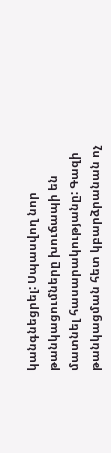կանգնեցրել: Սպասվող նոր թանկացումները խուճապի են մատնել հասարակությանը: Գազի թանկացման հետ կբարձրանան ոչ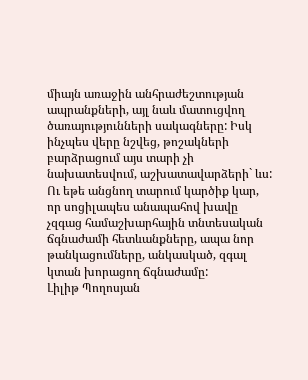միայն առաջին անհրաժեշտության ապրանքների, այլ նաև մատուցվող ծառայությունների սակագները: Իսկ ինչպես վերը նշվեց, թոշակների բարձրացում այս տարի չի նախատեսվում, աշխատավարձերի` ևս: Ու եթե անցնող տարում կարծիք կար, որ սոցիլապես անապահով խավը չզգաց համաշխարհային տնտեսական ճգնաժամի հետևանքները, ապա նոր թանկացումները, անկասկած, զգալ կտան խորացող ճգնաժամը:
Լիլիթ Պողոսյան